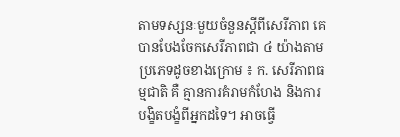តាមទស្សនៈមួយចំនួនស្តីពីសេរីភាព គេបានបែងចែកសេរីភាពជា ៤ យ៉ាងតាមប្រភេទដូចខាងក្រោម ៖ ក. សេរីភាពធម្មជាតិ គឺ គ្មានការគំរាមកំហែង និងការបង្ខិតបង្ខំពីអ្នកដទៃ។ អាចធ្វើ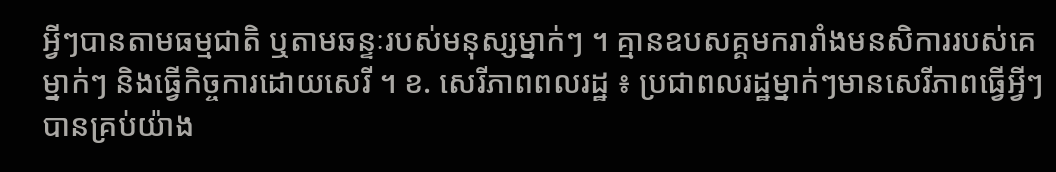អ្វីៗបានតាមធម្មជាតិ ឬតាមឆន្ទៈរបស់មនុស្សម្នាក់ៗ ។ គ្មានឧបសគ្គមករារាំងមនសិការរបស់គេម្នាក់ៗ និងធ្វើកិច្ចការដោយសេរី ។ ខ. សេរីភាពពលរដ្ឋ ៖ ប្រជាពលរដ្ឋម្នាក់ៗមានសេរីភាពធ្វើអ្វីៗ បានគ្រប់យ៉ាង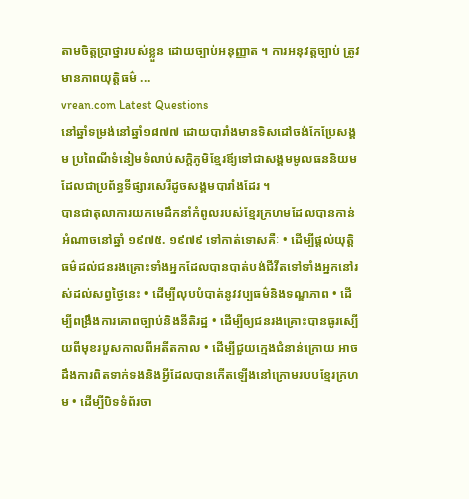តាមចិត្តប្រាថ្នារបស់ខ្លួន ដោយច្បាប់អនុញ្ញាត ។ ការអនុវត្តច្បាប់ ត្រូវមានភាពយុត្តិធម៌ ...
vrean.com Latest Questions
នៅឆ្នាំទម្រង់នៅឆ្នាំ១៨៧៧ ដោយបារាំងមានទិសដៅចង់កែប្រែសង្គម ប្រពៃណីទំនៀមទំលាប់សក្ដិភូមិខ្មែរឪ្យទៅជាសង្គមមូលធននិយមដែលជាប្រព័ន្ធទីផ្សារសេរីដូចសង្គមបារាំងដែរ ។
បានជាតុលាការយកមេដឹកនាំកំពូលរបស់ខ្មែរក្រហមដែលបានកាន់អំណាចនៅឆ្នាំ ១៩៧៥. ១៩៧៩ ទៅកាត់ទោសគឺៈ • ដើម្បីផ្តល់យុត្តិធម៌ដល់ជនរងគ្រោះទាំងអ្នកដែលបានបាត់បង់ជីវីតទៅទាំងអ្នកនៅរស់ដល់សព្វថ្ងៃនេះ • ដើម្បីលុបបំបាត់នូវវប្បធម៌និងទណ្ឌភាព • ដើម្បីពង្រឹងការគោពច្បាប់និងនីតិរដ្ឋ • ដើម្បីឲ្យជនរងគ្រោះបានធូរស្បើយពីមុខរបួសកាលពីអតីតកាល • ដើម្បីជួយក្មេងជំនាន់ក្រោយ អាចដឹងការពិតទាក់ទងនិងអ្វីដែលបានកើតឡើងនៅក្រោមរបបខ្មែរក្រហម • ដើម្បីបិទទំព័រចា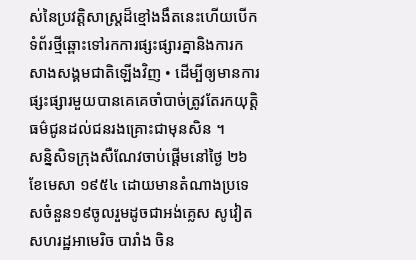ស់នៃប្រវត្តិសាស្រ្តដ៏ខ្មៅងងឹតនេះហើយបើកទំព័រថ្មីឆ្ពោះទៅរកការផ្សះផ្សារគ្នានិងការកសាងសង្គមជាតិឡើងវិញ • ដើម្បីឲ្យមានការផ្សះផ្សារមួយបានគេគេចាំបាច់ត្រូវតែរកយុត្តិធម៌ជូនដល់ជនរងគ្រោះជាមុនសិន ។
សន្និសិទក្រុងសឺណែវចាប់ផ្តើមនៅថ្ងៃ ២៦ ខែមេសា ១៩៥៤ ដោយមានតំណាងប្រទេសចំនួន១៩ចូលរួមដូចជាអង់គ្លេស សូវៀត សហរដ្ឋអាមេរិច បារាំង ចិន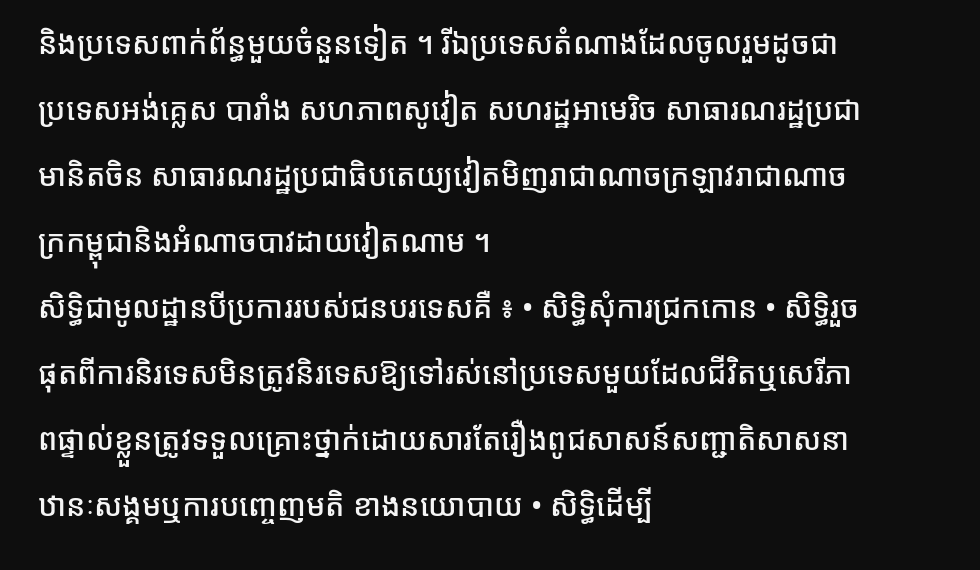និងប្រទេសពាក់ព័ន្ធមួយចំនួនទៀត ។ រីឯប្រទេសតំណាងដែលចូលរួមដូចជា ប្រទេសអង់គ្លេស បារាំង សហភាពសូវៀត សហរដ្ឋអាមេរិច សាធារណរដ្ឋប្រជាមានិតចិន សាធារណរដ្ឋប្រជាធិបតេយ្យវៀតមិញរាជាណាចក្រឡាវរាជាណាចក្រកម្ពុជានិងអំណាចបាវដាយវៀតណាម ។
សិទ្ធិជាមូលដ្ឋានបីប្រការរបស់ជនបរទេសគឺ ៖ • សិទ្ធិសុំការជ្រកកោន • សិទ្ធិរួចផុតពីការនិរទេសមិនត្រូវនិរទេសឱ្យទៅរស់នៅប្រទេសមួយដែលជីវិតឬសេរីភាពផ្ទាល់ខ្លួនត្រូវទទួលគ្រោះថ្នាក់ដោយសារតែរឿងពូជសាសន៍សញ្ជាតិសាសនាឋានៈសង្គមឬការបញ្ចេញមតិ ខាងនយោបាយ • សិទ្ធិដើម្បី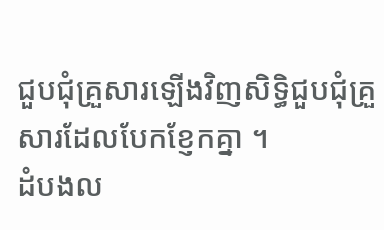ជួបជុំគ្រួសារឡើងវិញសិទ្ធិជួបជុំគ្រួសារដែលបែកខ្ញែកគ្នា ។
ដំបងល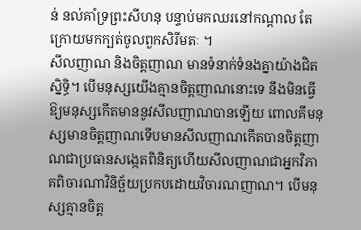ន់ នល់គាំទ្រព្រះសីហនុ បន្ទាប់មកឈរនៅកណ្តាល តែក្រោយមកក្បត់ចូលពួកសិរីមតៈ ។
សីលញាណ និងចិត្តញាណ មានទំនាក់ទំនងគ្នាយ៉ាងជិតស្និទ្ធិ។ បើមនុស្សយើងគ្មានចិត្តញាណនោះទេ នឹងមិនធ្វើឱ្យមនុស្សកើតមាននូវសីលញាណបានឡើយ ពោលគឹមនុស្សមានចិត្តញាណទើបមានសីលញាណកើតបានចិត្តញាណជាប្រធានសង្កេតពិនិត្យហើយសីលញាណជាអ្នកវិភាគពិចារណាវិនិច្ឆ័យប្រកបដោយវិចារណញាណ។ បើមនុស្សគ្មានចិត្ត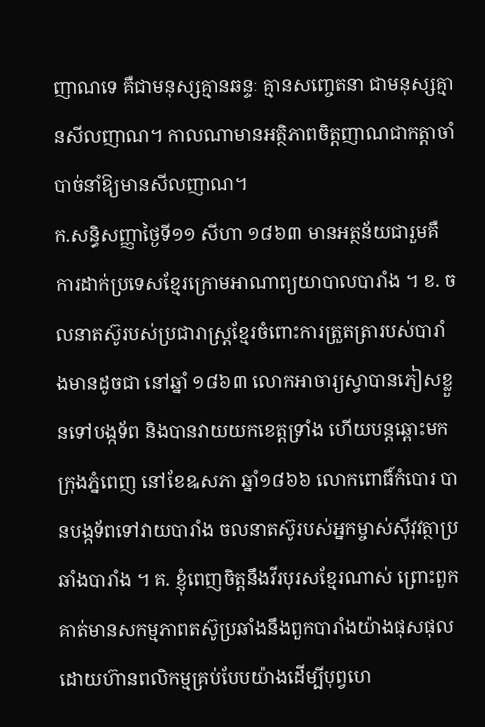ញាណទេ គឺជាមនុស្សគ្មានឆន្ទៈ គ្មានសញ្ចេតនា ជាមនុស្សគ្មានសីលញាណ។ កាលណាមានអត្ថិភាពចិត្តញាណជាកត្តាចាំបាច់នាំឱ្យមានសីលញាណ។
ក.សន្ធិសញ្ញាថ្ងៃទី១១ សីហា ១៨៦៣ មានអត្ថន័យជារួមគឺ ការដាក់ប្រទេសខ្មែរក្រោមអាណាព្យយាបាលបារាំង ។ ខ. ចលនាតស៊ូរបស់ប្រជារាស្រ្តខ្មែរចំពោះការត្រួតត្រារបស់បារាំងមានដូចជា នៅឆ្នាំ ១៨៦៣ លោកអាចារ្យស្វាបានភៀសខ្លួនទៅបង្កទ័ព និងបានវាយយកខេត្តទ្រាំង ហើយបន្តឆ្ពោះមកក្រុងភ្នំពេញ នៅខែឩសភា ឆ្នាំ១៨៦៦ លោកពោធិ៍កំបោរ បានបង្កទ័ពទៅវាយបារាំង ចលនាតស៊ូរបស់អ្នកម្ចាស់ស៊ីវុវត្ថាប្រឆាំងបារាំង ។ គ. ខ្ញុំពេញចិត្តនឹងវីរបុរសខ្មែរណាស់ ព្រោះពួកគាត់មានសកម្មភាពតស៊ូប្រឆាំងនឹងពួកបារាំងយ៉ាងផុសផុល ដោយហ៊ានពលិកម្មគ្រប់បែបយ៉ាងដើម្បីបុព្វហេ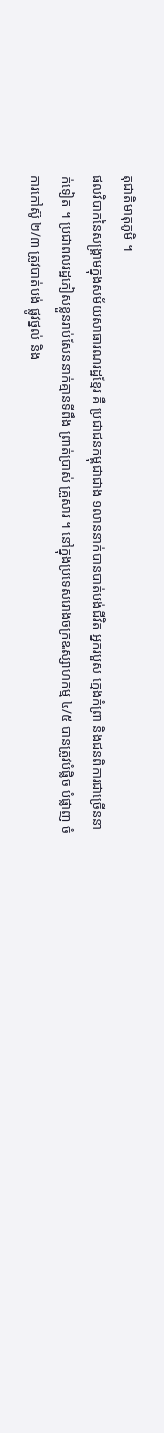តុជាតិមាតុភូមិ ។
ផលវិបាកនៃសង្រ្គាមក្នុងសម័យសាធារណរដ្ឋខ្មែរ គឺ ប្រជាជនកម្ពុជាជាង ១លាននាក់បានបាត់បង់ជីវិត អ្នករបួស ក្មេងកំព្រា និងជនពិការជាច្រើននាក់ទៀត ។ ប្រជាពលរដ្ឋភៀសខ្លួនរាប់សែននាក់គ្មានទីពឹង ព្រាត់ប្រាស់ គ្រួសារ ។ នៅក្នុងប្រទេសរោងចក្រឩស្សាហកម្ម ៤/៥ បានត្រូវបំផ្លិច បំផ្លាញ ចំការកៅស៊ូ ២/៣ ត្រូវបាត់បង់ ផ្លូវថ្នល់ និង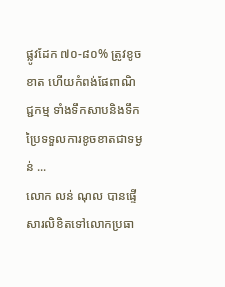ផ្លូវដែក ៧០-៨០% ត្រូវខូចខាត ហើយកំពង់ផែពាណិជ្ជកម្ម ទាំងទឹកសាបនិងទឹកប្រៃទទួលការខូចខាតជាទម្ងន់ ...
លោក លន់ ណុល បានផ្ទើសារលិខិតទៅលោកប្រធា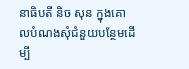នាធិបតី និច សុន ក្នុងគោលបំណងសុំជំនួយបន្ថែមដើម្បី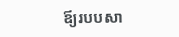ឪ្យរបបសា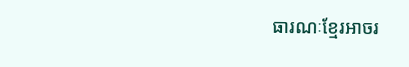ធារណៈខ្មែរអាចរ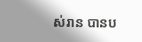ស់រាន បានប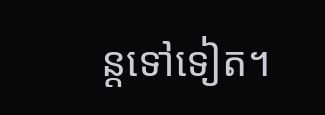ន្ដទៅទៀត។